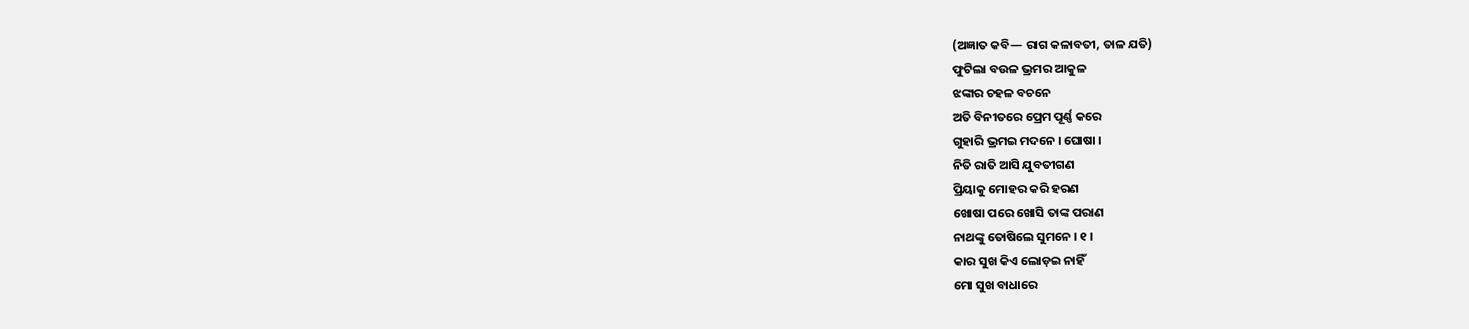(ଅଜ୍ଞାତ କବି— ରାଗ କଳାବତୀ, ତାଳ ଯତି)
ଫୁଟିଲା ବଉଳ ଭ୍ରମର ଆକୁଳ
ଝଙ୍କାର ଚହଳ ବଚନେ
ଅତି ବିନୀତରେ ପ୍ରେମ ପୂର୍ଣ୍ଣ କରେ
ଗୁହାରି ଭ୍ରମଇ ମଦନେ । ଘୋଷା ।
ନିତି ରାତି ଆସି ଯୁବତୀଗଣ
ପ୍ରିୟାକୁ ମୋହର କରି ହରଣ
ଖୋଷା ପରେ ଖୋସି ତାଙ୍କ ପରାଣ
ନାଥଙ୍କୁ ତୋଷିଲେ ସୁମନେ । ୧ ।
କାର ସୁଖ କିଏ ଲୋଡ଼ଇ ନାହିଁ
ମୋ ସୁଖ ବାଧାରେ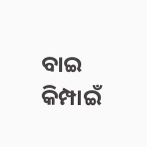ବାଇ କିମ୍ପାଇଁ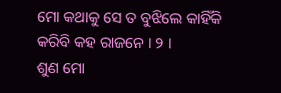ମୋ କଥାକୁ ସେ ତ ବୁଝିଲେ କାହିଁକି
କରିବି କହ ରାଜନେ । ୨ ।
ଶୁଣ ମୋ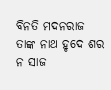ବିନତି ମଦନରାଜ
ତାଙ୍କ ନାଥ ହୃଦେ ଶର ନ ସାଜ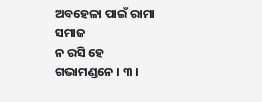ଅବହେଳା ପାଇଁ ରାମା ସମାଜ
ନ ରସି ହେ ଗଭାମଣ୍ଡନେ । ୩ ।